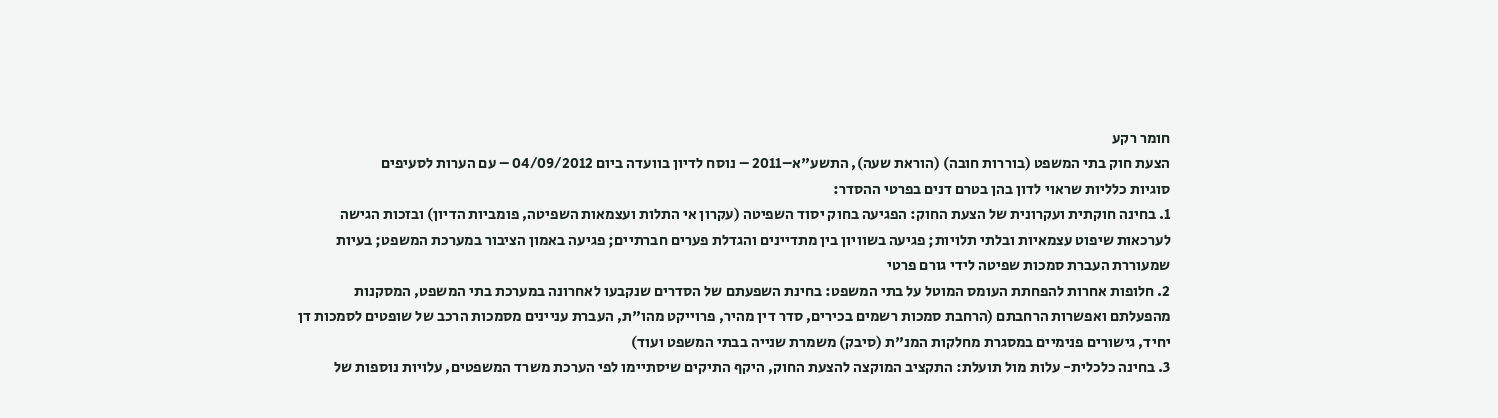חומר רקע
הצעת חוק בתי המשפט (בוררות חובה) (הוראת שעה), התשע"א–2011 – נוסח לדיון בוועדה ביום 04/09/2012 – עם הערות לסעיפים
סוגיות כלליות שראוי לדון בהן בטרם דנים בפרטי ההסדר:
1. בחינה חוקתית ועקרונית של הצעת החוק: הפגיעה בחוק יסוד השפיטה (עקרון אי התלות ועצמאות השפיטה, פומביות הדיון) ובזכות הגישה לערכאות שיפוט עצמאיות ובלתי תלויות; פגיעה בשוויון בין מתדיינים והגדלת פערים חברתיים; פגיעה באמון הציבור במערכת המשפט; בעיות שמעוררת העברת סמכות שפיטה לידי גורם פרטי
2. חלופות אחרות להפחתת העומס המוטל על בתי המשפט: בחינת השפעתם של הסדרים שנקבעו לאחרונה במערכת בתי המשפט, המסקנות מהפעלתם ואפשרות הרחבתם (הרחבת סמכות רשמים בכירים, סדר דין מהיר, פרוייקט מהו"ת, העברת עניינים מסמכות הרכב של שופטים לסמכות דן יחיד, גישורים פנימיים במסגרת מחלקות המנ"ת (סיבק) משמרת שנייה בבתי המשפט ועוד)
3. בחינה כלכלית- עלות מול תועלת: התקציב המוקצה להצעת החוק, היקף התיקים שיסתיימו לפי הערכת משרד המשפטים, עלויות נוספות של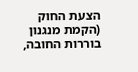הצעת החוק (הקמת מנגנון בוררות החובה,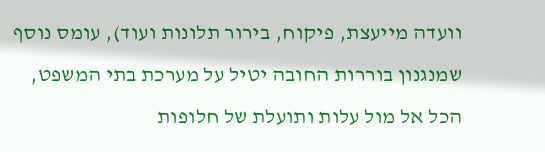וועדה מייעצת, פיקוח, בירור תלונות ועוד), עומס נוסף שמנגנון בוררות החובה יטיל על מערכת בתי המשפט, הכל אל מול עלות ותועלת של חלופות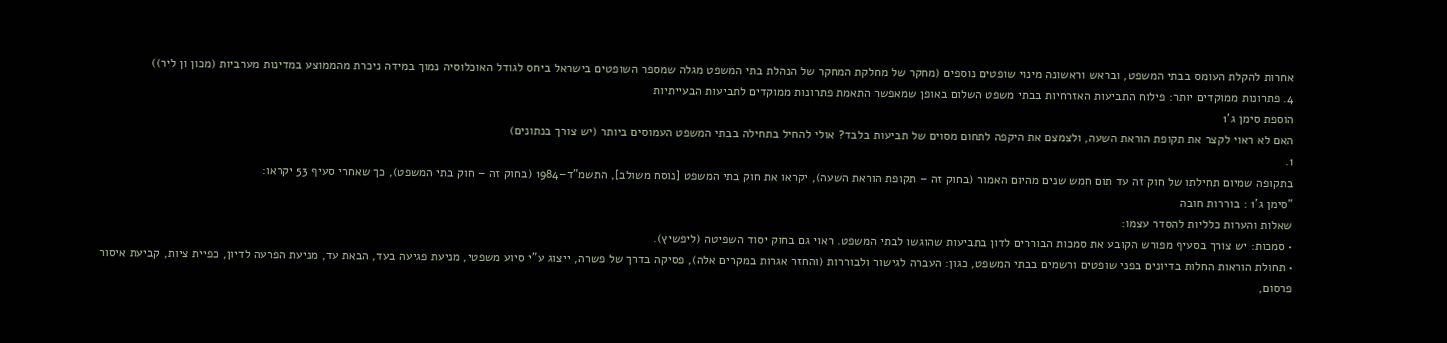אחרות להקלת העומס בבתי המשפט, ובראש וראשונה מינוי שופטים נוספים (מחקר של מחלקת המחקר של הנהלת בתי המשפט מגלה שמספר השופטים בישראל ביחס לגודל האוכלוסיה נמוך במידה ניכרת מהממוצע במדינות מערביות (מכון ון ליר))
4. פתרונות ממוקדים יותר: פילוח התביעות האזרחיות בבתי משפט השלום באופן שמאפשר התאמת פתרונות ממוקדים לתביעות הבעייתיות
הוספת סימן ג'1
האם לא ראוי לקצר את תקופת הוראת השעה, ולצמצם את היקפה לתחום מסוים של תביעות בלבד? אולי להחיל בתחילה בבתי המשפט העמוסים ביותר (יש צורך בנתונים)
1.
בתקופה שמיום תחילתו של חוק זה עד תום חמש שנים מהיום האמור (בחוק זה – תקופת הוראת השעה), יקראו את חוק בתי המשפט [נוסח משולב], התשמ"ד–1984 (בחוק זה – חוק בתי המשפט), כך שאחרי סעיף 53 יקראו:
"סימן ג'1 : בוררות חובה
שאלות והערות כלליות להסדר עצמו:
• סמכות: יש צורך בסעיף מפורש הקובע את סמכות הבוררים לדון בתביעות שהוגשו לבתי המשפט. ראוי גם בחוק יסוד השפיטה (ליפשיץ).
• תחולת הוראות החלות בדיונים בפני שופטים ורשמים בבתי המשפט, כגון: העברה לגישור ולבוררות (והחזר אגרות במקרים אלה), פסיקה בדרך של פשרה, ייצוג ע"י סיוע משפטי, מניעת פגיעה בעד, הבאת עד, מניעת הפרעה לדיון, כפיית ציות, קביעת איסור פרסום,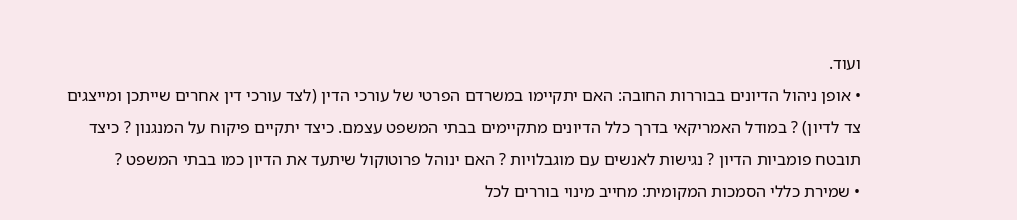ועוד.
• אופן ניהול הדיונים בבוררות החובה: האם יתקיימו במשרדם הפרטי של עורכי הדין (לצד עורכי דין אחרים שייתכן ומייצגים צד לדיון) ? במודל האמריקאי בדרך כלל הדיונים מתקיימים בבתי המשפט עצמם. כיצד יתקיים פיקוח על המנגנון ? כיצד תובטח פומביות הדיון ? נגישות לאנשים עם מוגבלויות ? האם ינוהל פרוטוקול שיתעד את הדיון כמו בבתי המשפט ?
• שמירת כללי הסמכות המקומית: מחייב מינוי בוררים לכל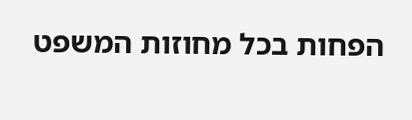הפחות בכל מחוזות המשפט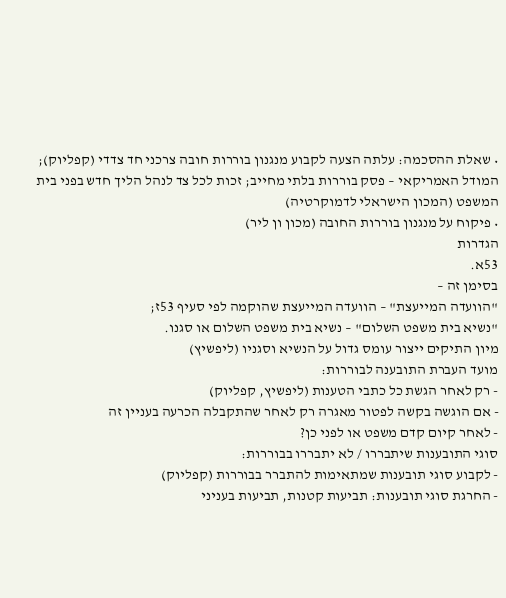• שאלת ההסכמה: עלתה הצעה לקבוע מנגנון בוררות חובה צרכני חד צדדי (קפליוק); המודל האמריקאי – פסק בוררות בלתי מחייב; זכות לכל צד לנהל הליך חדש בפני בית המשפט (המכון הישראלי לדמוקרטיה)
• פיקוח על מנגנון בוררות החובה (מכון ון ליר)
הגדרות
53א.
בסימן זה –
"הוועדה המייעצת" – הוועדה המייעצת שהוקמה לפי סעיף 53ז;
"נשיא בית משפט השלום" – נשיא בית משפט השלום או סגנו.
מיון התיקים ייצור עומס גדול על הנשיא וסגניו (ליפשיץ)
מועד העברת התובענה לבוררות:
- רק לאחר הגשת כל כתבי הטענות (ליפשיץ, קפליוק)
- אם הוגשה בקשה לפטור מאגרה רק לאחר שהתקבלה הכרעה בעניין זה
- לאחר קיום קדם משפט או לפני כן?
סוגי התובענות שיתבררו / לא יתבררו בבוררות:
- לקבוע סוגי תובענות שמתאימות להתברר בבוררות (קפליוק)
- החרגת סוגי תובענות: תביעות קטנות, תביעות בעניני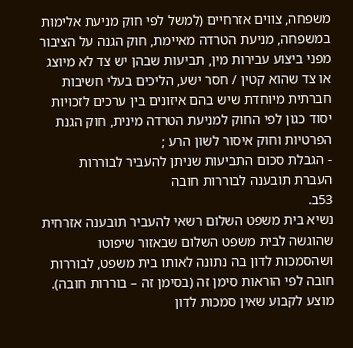משפחה, צווים אזרחיים (למשל לפי חוק מניעת אלימות במשפחה, מניעת הטרדה מאיימת, חוק הגנה על הציבור מפני ביצוע עבירות מין, תביעות שבהן יש צד לא מיוצג או צד שהוא קטין / חסר ישע, הליכים בעלי חשיבות חברתית מיוחדת שיש בהם איזונים בין ערכים לזכויות יסוד כגון לפי החוק למניעת הטרדה מינית, חוק הגנת הפרטיות וחוק איסור לשון הרע ;
- הגבלת סכום התביעות שניתן להעביר לבוררות
העברת תובענה לבוררות חובה
53ב.
נשיא בית משפט השלום רשאי להעביר תובענה אזרחית שהוגשה לבית משפט השלום שבאזור שיפוטו ושהסמכות לדון בה נתונה לאותו בית משפט, לבוררות חובה לפי הוראות סימן זה (בסימן זה – בוררות חובה).
מוצע לקבוע שאין סמכות לדון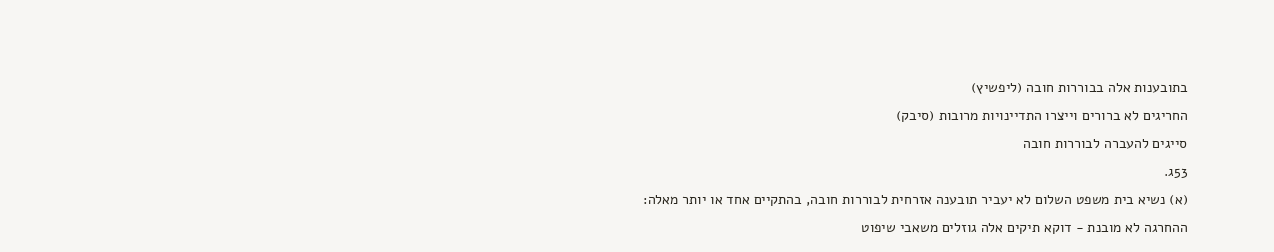בתובענות אלה בבוררות חובה (ליפשיץ)
החריגים לא ברורים וייצרו התדיינויות מרובות (סיבק)
סייגים להעברה לבוררות חובה
53ג.
(א) נשיא בית משפט השלום לא יעביר תובענה אזרחית לבוררות חובה, בהתקיים אחד או יותר מאלה:
ההחרגה לא מובנת - דוקא תיקים אלה גוזלים משאבי שיפוט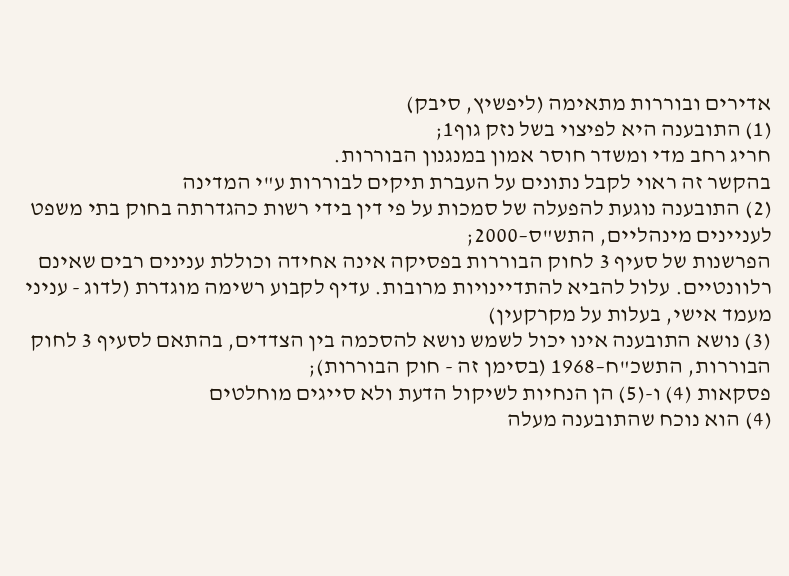אדירים ובוררות מתאימה (ליפשיץ, סיבק)
(1) התובענה היא לפיצוי בשל נזק גוף1;
חריג רחב מדי ומשדר חוסר אמון במנגנון הבוררות.
בהקשר זה ראוי לקבל נתונים על העברת תיקים לבוררות ע"י המדינה
(2) התובענה נוגעת להפעלה של סמכות על פי דין בידי רשות כהגדרתה בחוק בתי משפט לעניינים מינהליים, התש"ס–2000;
הפרשנות של סעיף 3 לחוק הבוררות בפסיקה אינה אחידה וכוללת ענינים רבים שאינם רלוונטיים. עלול להביא להתדיינויות מרובות. עדיף לקבוע רשימה מוגדרת (לדוג - עניני מעמד אישי, בעלות על מקרקעין)
(3) נושא התובענה אינו יכול לשמש נושא להסכמה בין הצדדים, בהתאם לסעיף 3 לחוק הבוררות, התשכ"ח–1968 (בסימן זה - חוק הבוררות);
פסקאות (4) ו-(5) הן הנחיות לשיקול הדעת ולא סייגים מוחלטים
(4) הוא נוכח שהתובענה מעלה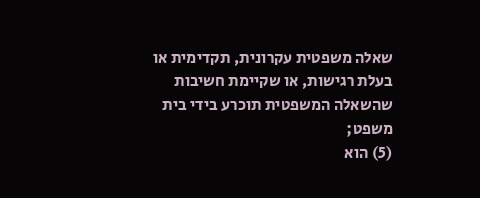שאלה משפטית עקרונית, תקדימית או בעלת רגישות, או שקיימת חשיבות שהשאלה המשפטית תוכרע בידי בית משפט;
(5) הוא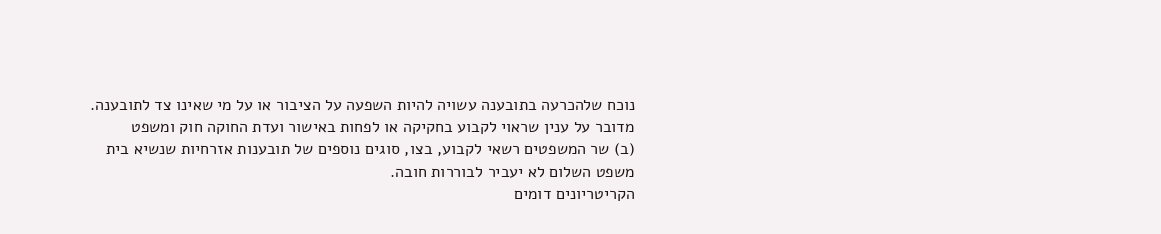נוכח שלהכרעה בתובענה עשויה להיות השפעה על הציבור או על מי שאינו צד לתובענה.
מדובר על ענין שראוי לקבוע בחקיקה או לפחות באישור ועדת החוקה חוק ומשפט
(ב) שר המשפטים רשאי לקבוע, בצו, סוגים נוספים של תובענות אזרחיות שנשיא בית משפט השלום לא יעביר לבוררות חובה.
הקריטריונים דומים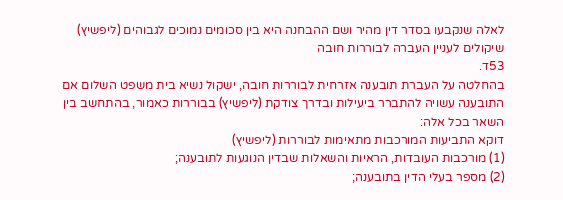לאלה שנקבעו בסדר דין מהיר ושם ההבחנה היא בין סכומים נמוכים לגבוהים (ליפשיץ)
שיקולים לעניין העברה לבוררות חובה
53ד.
בהחלטה על העברת תובענה אזרחית לבוררות חובה, ישקול נשיא בית משפט השלום אם התובענה עשויה להתברר ביעילות ובדרך צודקת (ליפשיץ) בבוררות כאמור, בהתחשב בין השאר בכל אלה:
דוקא התביעות המורכבות מתאימות לבוררות (ליפשיץ)
(1) מורכבות העובדות, הראיות והשאלות שבדין הנוגעות לתובענה;
(2) מספר בעלי הדין בתובענה;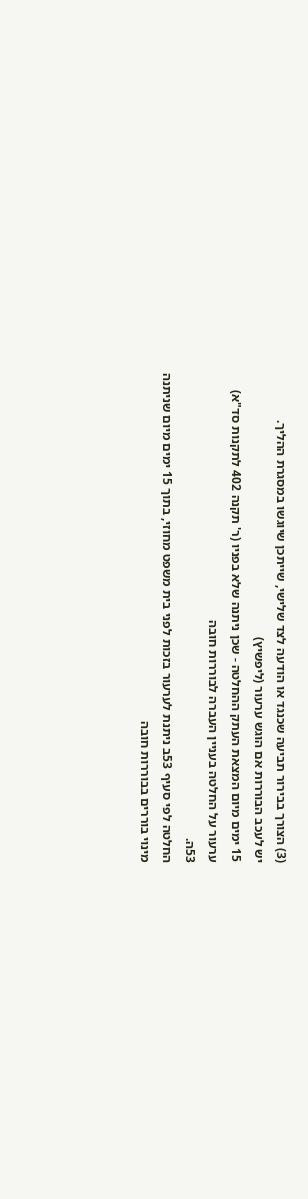(3) הצורך בבירור תביעה שכנגד או הודעה לצד שלישי, שייתכן שיוגשו במסגרת ההליך.
יש לעכב הבוררות אם הוגש ערעור (ליפשיץ)
15 ימים מיום המצאת העתק ההחלטה - שכן ניתנה שלא בפניו (ר' תקנה 402 לתקנות סד"א)
ערעור על החלטה בעניין העברה לבוררות חובה
53ה.
החלטה לפי סעיף 53ב ניתנת לערעור בזכות לפני בית משפט מחוזי, בתוך 15 ימים מיום שניתנה
מינוי בוררים בבוררות חובה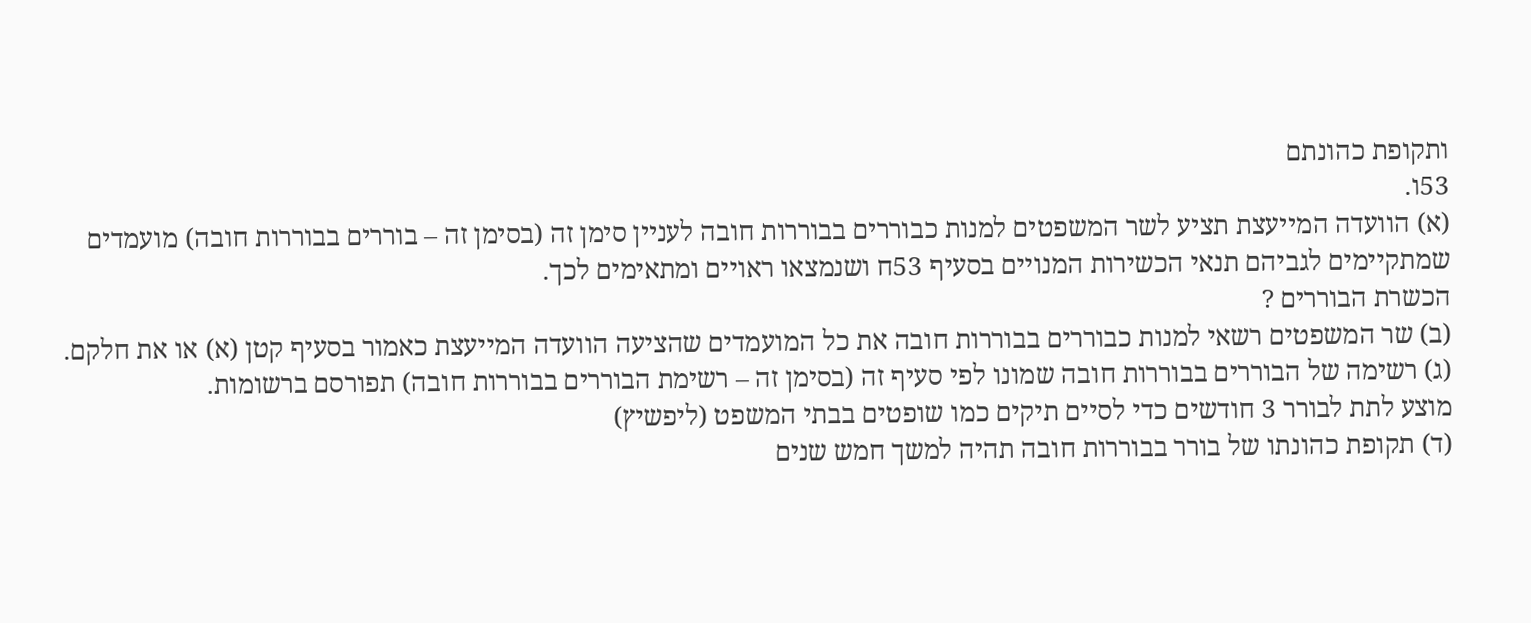ותקופת כהונתם
53ו.
(א) הוועדה המייעצת תציע לשר המשפטים למנות כבוררים בבוררות חובה לעניין סימן זה (בסימן זה – בוררים בבוררות חובה) מועמדים שמתקיימים לגביהם תנאי הכשירות המנויים בסעיף 53ח ושנמצאו ראויים ומתאימים לכך.
הכשרת הבוררים ?
(ב) שר המשפטים רשאי למנות כבוררים בבוררות חובה את כל המועמדים שהציעה הוועדה המייעצת כאמור בסעיף קטן (א) או את חלקם.
(ג) רשימה של הבוררים בבוררות חובה שמונו לפי סעיף זה (בסימן זה – רשימת הבוררים בבוררות חובה) תפורסם ברשומות.
מוצע לתת לבורר 3 חודשים כדי לסיים תיקים כמו שופטים בבתי המשפט (ליפשיץ)
(ד) תקופת כהונתו של בורר בבוררות חובה תהיה למשך חמש שנים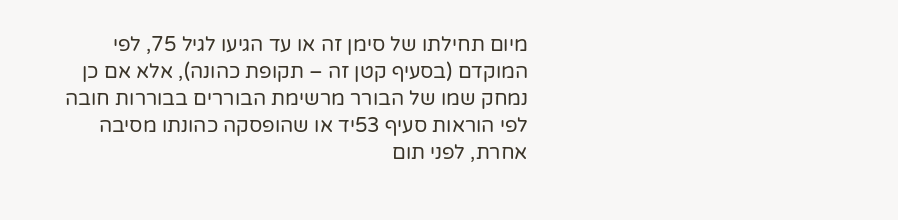מיום תחילתו של סימן זה או עד הגיעו לגיל 75, לפי המוקדם (בסעיף קטן זה – תקופת כהונה), אלא אם כן נמחק שמו של הבורר מרשימת הבוררים בבוררות חובה לפי הוראות סעיף 53יד או שהופסקה כהונתו מסיבה אחרת, לפני תום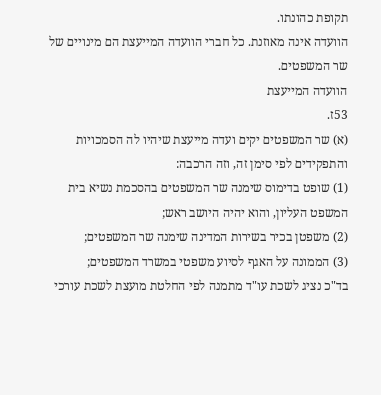תקופת כהונתו.
הוועדה אינה מאוזנת. כל חברי הוועדה המייעצת הם מינויים של שר המשפטים.
הוועדה המייעצת
53ז.
(א) שר המשפטים יקים ועדה מייעצת שיהיו לה הסמכויות והתפקידים לפי סימן זה, וזה הרכבה:
(1) שופט בדימוס שימנה שר המשפטים בהסכמת נשיא בית המשפט העליון, והוא יהיה היושב ראש;
(2) משפטן בכיר בשירות המדינה שימנה שר המשפטים;
(3) הממונה על האגף לסיוע משפטי במשרד המשפטים;
בד"כ נציג לשכת עו"ד מתמנה לפי החלטת מועצת לשכת עורכי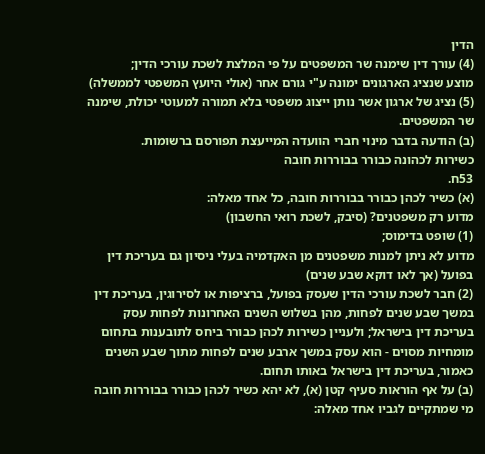הדין
(4) עורך דין שימנה שר המשפטים על פי המלצת לשכת עורכי הדין;
מוצע שנציג הארגונים ימונה ע"י גורם אחר (אולי היועץ המשפטי לממשלה)
(5) נציג של ארגון אשר נותן ייצוג משפטי בלא תמורה למעוטי יכולת, שימנה שר המשפטים.
(ב) הודעה בדבר מינוי חברי הוועדה המייעצת תפורסם ברשומות.
כשירות לכהונה כבורר בבוררות חובה
53ח.
(א) כשיר לכהן כבורר בבוררות חובה, כל אחד מאלה:
מדוע רק משפטנים? (סיבק, לשכת רואי החשבון)
(1) שופט בדימוס;
מדוע לא ניתן למנות משפטנים מן האקדמיה בעלי ניסיון גם בעריכת דין בפועל (אך לאו דוקא שבע שנים)
(2) חבר לשכת עורכי הדין שעסק בפועל, ברציפות או לסירוגין, בעריכת דין במשך שבע שנים לפחות, מהן בשלוש השנים האחרונות לפחות עסק בעריכת דין בישראל; ולעניין כשירות לכהן כבורר ביחס לתובענות בתחום מומחיות מסוים - הוא עסק במשך ארבע שנים לפחות מתוך שבע השנים כאמור, בעריכת דין בישראל באותו תחום.
(ב) על אף הוראות סעיף קטן (א), לא יהא כשיר לכהן כבורר בבוררות חובה מי שמתקיים לגביו אחד מאלה: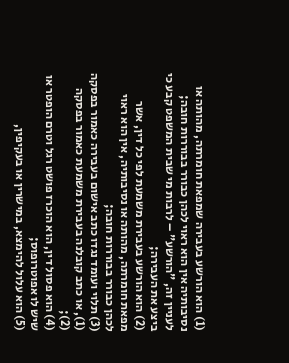(1) הוא הורשע בעבירה שמפאת חומרתה, מהותה או נסיבותיה אין הוא ראוי לכהן כבורר בבוררות חובה; לעניין זה, "הורשע" – לרבות מי שבית המשפט קבע כי ביצע את העבירה;
(2) הוא הורשע בעבירת משמעת לפי כל דין, אשר מפאת חומרתה, מהותה או נסיבותיה, אין הוא ראוי לכהן כבורר בבוררות חובה;
(3) תלוי ועומד נגדו כתב אישום בעבירה כאמור בפסקה (1), או כתב קובלנה בעבירת משמעת כאמור בפסקה (2);
(4) הוא פסול דין, הוא הוכרז פושט רגל וטרם הופטר או שיש לו אפוטרופוס;
(5) הוא עלול להימצא, במישרין או בעקיפין,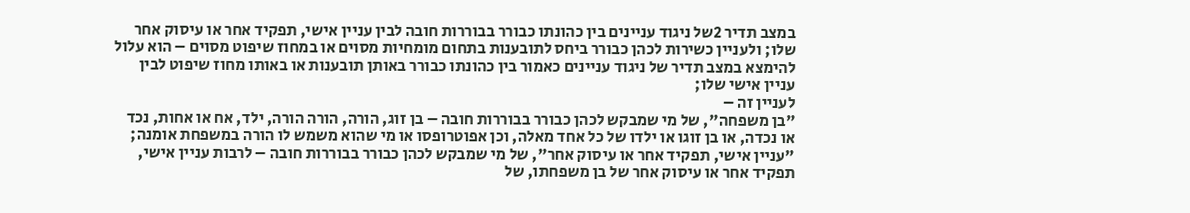במצב תדיר 2של ניגוד עניינים בין כהונתו כבורר בבוררות חובה לבין עניין אישי, תפקיד אחר או עיסוק אחר שלו; ולעניין כשירות לכהן כבורר ביחס לתובענות בתחום מומחיות מסוים או במחוז שיפוט מסוים – הוא עלול להימצא במצב תדיר של ניגוד עניינים כאמור בין כהונתו כבורר באותן תובענות או באותו מחוז שיפוט לבין עניין אישי שלו;
לעניין זה –
"בן משפחה", של מי שמבקש לכהן כבורר בבוררות חובה – בן זוג, הורה, הורה הורה, ילד, אח או אחות, נכד או נכדה, או בן זוגו או ילדו של כל אחד מאלה, וכן אפוטרופסו או מי שהוא משמש לו הורה במשפחת אומנה;
"עניין אישי, תפקיד אחר או עיסוק אחר", של מי שמבקש לכהן כבורר בבוררות חובה – לרבות עניין אישי, תפקיד אחר או עיסוק אחר של בן משפחתו, של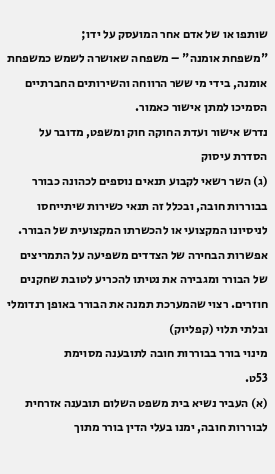שותפו או של אדם אחר המועסק על ידו;
"משפחת אומנה" – משפחה שאושרה לשמש כמשפחת אומנה, בידי מי ששר הרווחה והשירותים החברתיים הסמיכו למתן אישור כאמור.
נדרש אישור ועדת החוקה חוק ומשפט, מדובר על הסדרת עיסוק
(ג) השר רשאי לקבוע תנאים נוספים לכהונה כבורר בבוררות חובה, ובכלל זה תנאי כשירות שיתייחסו לניסיונו המקצועי או להכשרתו המקצועית של הבורר.
אפשרות הבחירה של הצדדים משפיעה על התמריצים של הבורר ומגבירה את נטיתו להכריע לטובת שחקנים חוזרים. רצוי שהמערכת תמנה את הבורר באופן רנדומלי ובלתי תלוי (קפליוק)
מינוי בורר בבוררות חובה לתובענה מסוימת
53ט.
(א) העביר נשיא בית משפט השלום תובענה אזרחית לבוררות חובה, ימנו בעלי הדין בורר מתוך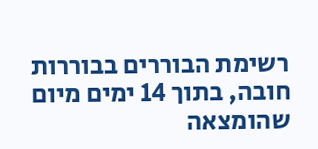רשימת הבוררים בבוררות חובה, בתוך 14 ימים מיום שהומצאה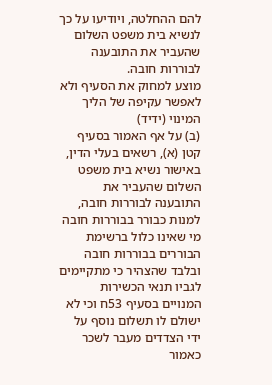להם ההחלטה, ויודיעו על כך לנשיא בית משפט השלום שהעביר את התובענה לבוררות חובה.
מוצע למחוק את הסעיף ולא לאפשר עקיפה של הליך המינוי (ידיד)
(ב) על אף האמור בסעיף קטן (א), רשאים בעלי הדין, באישור נשיא בית משפט השלום שהעביר את התובענה לבוררות חובה, למנות כבורר בבוררות חובה מי שאינו כלול ברשימת הבוררים בבוררות חובה ובלבד שהצהיר כי מתקיימים לגביו תנאי הכשירות המנויים בסעיף 53ח וכי לא ישולם לו תשלום נוסף על ידי הצדדים מעבר לשכר כאמור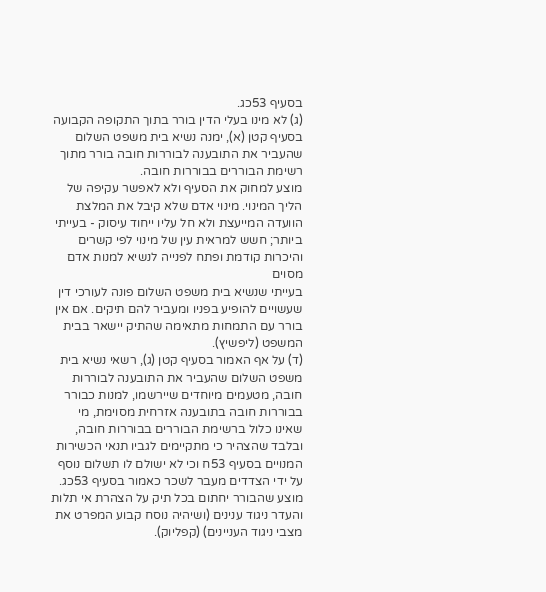בסעיף 53כג.
(ג) לא מינו בעלי הדין בורר בתוך התקופה הקבועה בסעיף קטן (א), ימנה נשיא בית משפט השלום שהעביר את התובענה לבוררות חובה בורר מתוך רשימת הבוררים בבוררות חובה.
מוצע למחוק את הסעיף ולא לאפשר עקיפה של הליך המינוי. מינוי אדם שלא קיבל את המלצת הוועדה המייעצת ולא חל עליו ייחוד עיסוק - בעייתי ביותר; חשש למראית עין של מינוי לפי קשרים והיכרות קודמת ופתח לפנייה לנשיא למנות אדם מסוים
בעייתי שנשיא בית משפט השלום פונה לעורכי דין שעשויים להופיע בפניו ומעביר להם תיקים. אם אין בורר עם התמחות מתאימה שהתיק יישאר בבית המשפט (ליפשיץ).
(ד) על אף האמור בסעיף קטן (ג), רשאי נשיא בית משפט השלום שהעביר את התובענה לבוררות חובה, מטעמים מיוחדים שיירשמו, למנות כבורר בבוררות חובה בתובענה אזרחית מסוימת, מי שאינו כלול ברשימת הבוררים בבוררות חובה, ובלבד שהצהיר כי מתקיימים לגביו תנאי הכשירות המנויים בסעיף 53ח וכי לא ישולם לו תשלום נוסף על ידי הצדדים מעבר לשכר כאמור בסעיף 53כג.
מוצע שהבורר יחתום בכל תיק על הצהרת אי תלות והעדר ניגוד ענינים (ושיהיה נוסח קבוע המפרט את מצבי ניגוד העניינים) (קפליוק).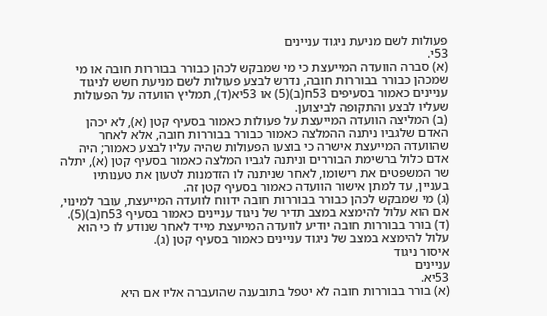פעולות לשם מניעת ניגוד עניינים
53י.
(א) סברה הוועדה המייעצת כי מי שמבקש לכהן כבורר בבוררות חובה או מי שמכהן כבורר בבוררות חובה, נדרש לבצע פעולות לשם מניעת חשש לניגוד עניינים כאמור בסעיפים 53ח(ב)(5) או 53יא(ד), תמליץ הוועדה על הפעולות שעליו לבצע והתקופה לביצוען.
(ב) המליצה הוועדה המייעצת על פעולות כאמור בסעיף קטן (א), לא יכהן האדם שלגביו ניתנה ההמלצה כאמור כבורר בבוררות חובה, אלא לאחר שהוועדה המייעצת אישרה כי בוצעו הפעולות שהיה עליו לבצע כאמור; היה אדם כלול ברשימת הבוררים וניתנה לגביו המלצה כאמור בסעיף קטן (א), יתלה שר המשפטים את רישומו, לאחר שניתנה לו הזדמנות לטעון את טענותיו בעניין, עד למתן אישור הוועדה כאמור בסעיף קטן זה.
(ג) מי שמבקש לכהן כבורר בבוררות חובה ידווח לוועדה המייעצת, עובר למינוי, אם הוא עלול להימצא במצב תדיר של ניגוד עניינים כאמור בסעיף 53ח(ב)(5).
(ד) בורר בבוררות חובה יודיע לוועדה המייעצת מייד לאחר שנודע לו כי הוא עלול להימצא במצב של ניגוד עניינים כאמור בסעיף קטן (ג).
איסור ניגוד
עניינים
53יא.
(א) בורר בבוררות חובה לא יטפל בתובענה שהועברה אליו אם היא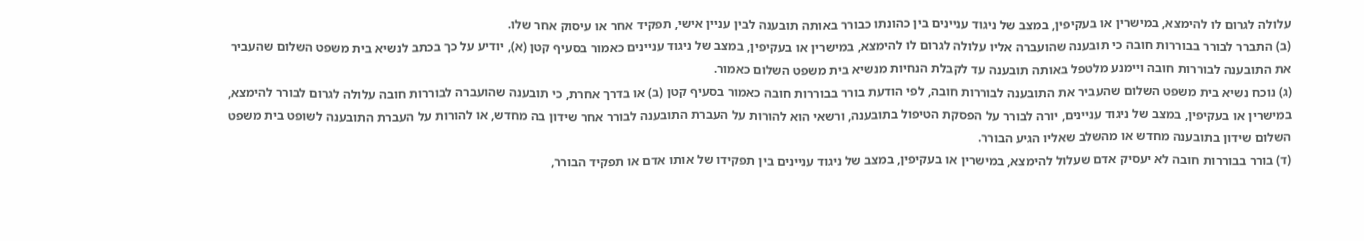עלולה לגרום לו להימצא, במישרין או בעקיפין, במצב של ניגוד עניינים בין כהונתו כבורר באותה תובענה לבין עניין אישי, תפקיד אחר או עיסוק אחר שלו.
(ב) התברר לבורר בבוררות חובה כי תובענה שהועברה אליו עלולה לגרום לו להימצא, במישרין או בעקיפין, במצב של ניגוד עניינים כאמור בסעיף קטן (א), יודיע על כך בכתב לנשיא בית משפט השלום שהעביר את התובענה לבוררות חובה ויימנע מלטפל באותה תובענה עד לקבלת הנחיות מנשיא בית משפט השלום כאמור.
(ג) נוכח נשיא בית משפט השלום שהעביר את התובענה לבוררות חובה, לפי הודעת בורר בבוררות חובה כאמור בסעיף קטן (ב) או בדרך אחרת, כי תובענה שהועברה לבוררות חובה עלולה לגרום לבורר להימצא, במישרין או בעקיפין, במצב של ניגוד עניינים, יורה לבורר על הפסקת הטיפול בתובענה, ורשאי הוא להורות על העברת התובענה לבורר אחר שידון בה מחדש, או להורות על העברת התובענה לשופט בית משפט השלום שידון בתובענה מחדש או מהשלב שאליו הגיע הבורר.
(ד) בורר בבוררות חובה לא יעסיק אדם שעלול להימצא, במישרין או בעקיפין, במצב של ניגוד עניינים בין תפקידו של אותו אדם או תפקיד הבורר,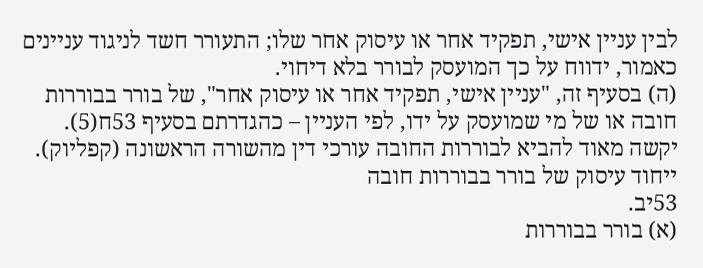לבין עניין אישי, תפקיד אחר או עיסוק אחר שלו; התעורר חשד לניגוד עניינים כאמור, ידווח על כך המועסק לבורר בלא דיחוי.
(ה) בסעיף זה, "עניין אישי, תפקיד אחר או עיסוק אחר", של בורר בבוררות חובה או של מי שמועסק על ידו, לפי העניין – כהגדרתם בסעיף 53ח(5).
יקשה מאוד להביא לבוררות החובה עורכי דין מהשורה הראשונה (קפליוק).
ייחוד עיסוק של בורר בבוררות חובה
53יב.
(א) בורר בבוררות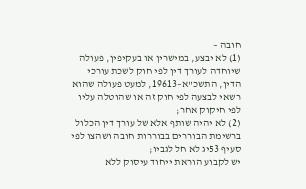חובה –
(1) לא יבצע, במישרין או בעקיפין, פעולה שיוחדה לעורך דין לפי חוק לשכת עורכי הדין, התשכ"א–19613, למעט פעולה שהוא רשאי לבצעה לפי חוק זה או שהוטלה עליו לפי חיקוק אחר;
(2) לא יהיה שותף אלא של עורך דין הכלול ברשימת הבוררים בבוררות חובה ושהצו לפי סעיף 53יג לא חל לגביו;
יש לקבוע הוראת ייחוד עיסוק ללא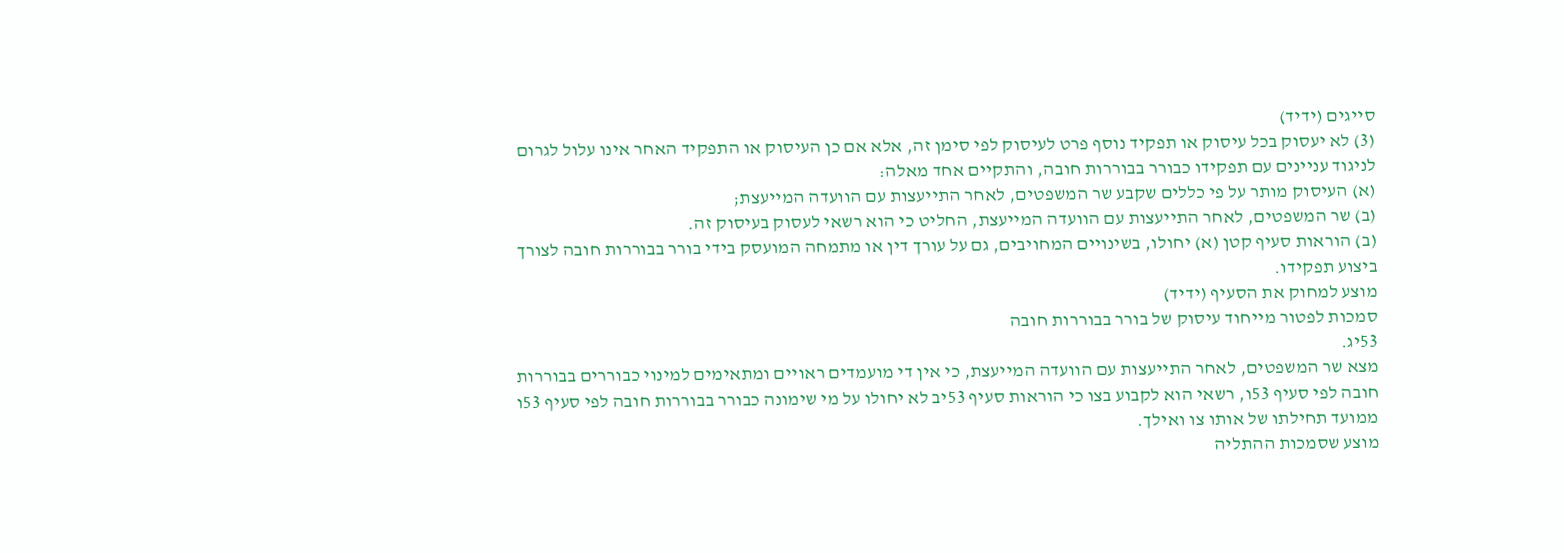סייגים (ידיד)
(3) לא יעסוק בכל עיסוק או תפקיד נוסף פרט לעיסוק לפי סימן זה, אלא אם כן העיסוק או התפקיד האחר אינו עלול לגרום לניגוד עניינים עם תפקידו כבורר בבוררות חובה, והתקיים אחד מאלה:
(א) העיסוק מותר על פי כללים שקבע שר המשפטים, לאחר התייעצות עם הוועדה המייעצת;
(ב) שר המשפטים, לאחר התייעצות עם הוועדה המייעצת, החליט כי הוא רשאי לעסוק בעיסוק זה.
(ב) הוראות סעיף קטן (א) יחולו, בשינויים המחויבים, גם על עורך דין או מתמחה המועסק בידי בורר בבוררות חובה לצורך ביצוע תפקידו.
מוצע למחוק את הסעיף (ידיד)
סמכות לפטור מייחוד עיסוק של בורר בבוררות חובה
53יג.
מצא שר המשפטים, לאחר התייעצות עם הוועדה המייעצת, כי אין די מועמדים ראויים ומתאימים למינוי כבוררים בבוררות חובה לפי סעיף 53ו, רשאי הוא לקבוע בצו כי הוראות סעיף 53יב לא יחולו על מי שימונה כבורר בבוררות חובה לפי סעיף 53ו ממועד תחילתו של אותו צו ואילך.
מוצע שסמכות ההתליה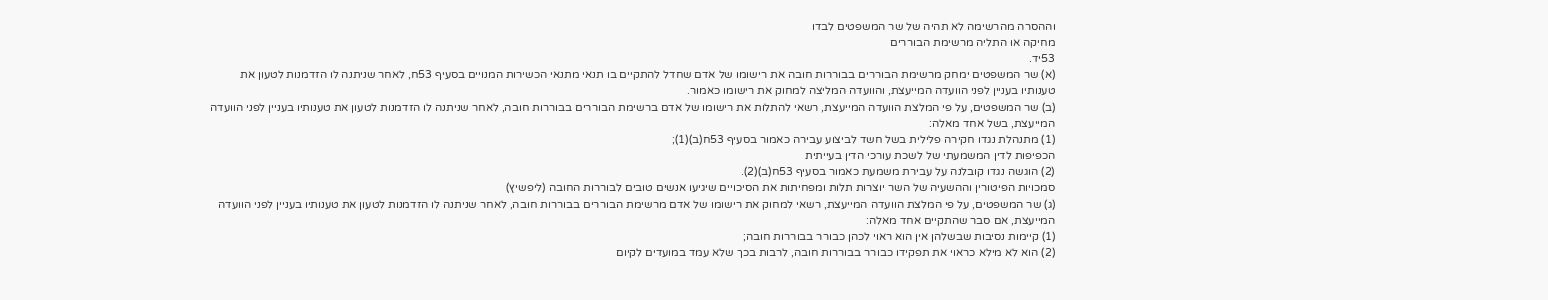וההסרה מהרשימה לא תהיה של שר המשפטים לבדו
מחיקה או התליה מרשימת הבוררים
53יד.
(א) שר המשפטים ימחק מרשימת הבוררים בבוררות חובה את רישומו של אדם שחדל להתקיים בו תנאי מתנאי הכשירות המנויים בסעיף 53ח, לאחר שניתנה לו הזדמנות לטעון את טענותיו בעניין לפני הוועדה המייעצת, והוועדה המליצה למחוק את רישומו כאמור.
(ב) שר המשפטים, על פי המלצת הוועדה המייעצת, רשאי להתלות את רישומו של אדם ברשימת הבוררים בבוררות חובה, לאחר שניתנה לו הזדמנות לטעון את טענותיו בעניין לפני הוועדה המייעצת, בשל אחד מאלה:
(1) מתנהלת נגדו חקירה פלילית בשל חשד לביצוע עבירה כאמור בסעיף 53ח(ב)(1);
הכפיפות לדין המשמעתי של לשכת עורכי הדין בעייתית
(2) הוגשה נגדו קובלנה על עבירת משמעת כאמור בסעיף 53ח(ב)(2).
סמכויות הפיטורין וההשעיה של השר יוצרות תלות ומפחיתות את הסיכויים שיגיעו אנשים טובים לבוררות החובה (ליפשיץ)
(ג) שר המשפטים, על פי המלצת הוועדה המייעצת, רשאי למחוק את רישומו של אדם מרשימת הבוררים בבוררות חובה, לאחר שניתנה לו הזדמנות לטעון את טענותיו בעניין לפני הוועדה המייעצת, אם סבר שהתקיים אחד מאלה:
(1) קיימות נסיבות שבשלהן אין הוא ראוי לכהן כבורר בבוררות חובה;
(2) הוא לא מילא כראוי את תפקידו כבורר בבוררות חובה, לרבות בכך שלא עמד במועדים לקיום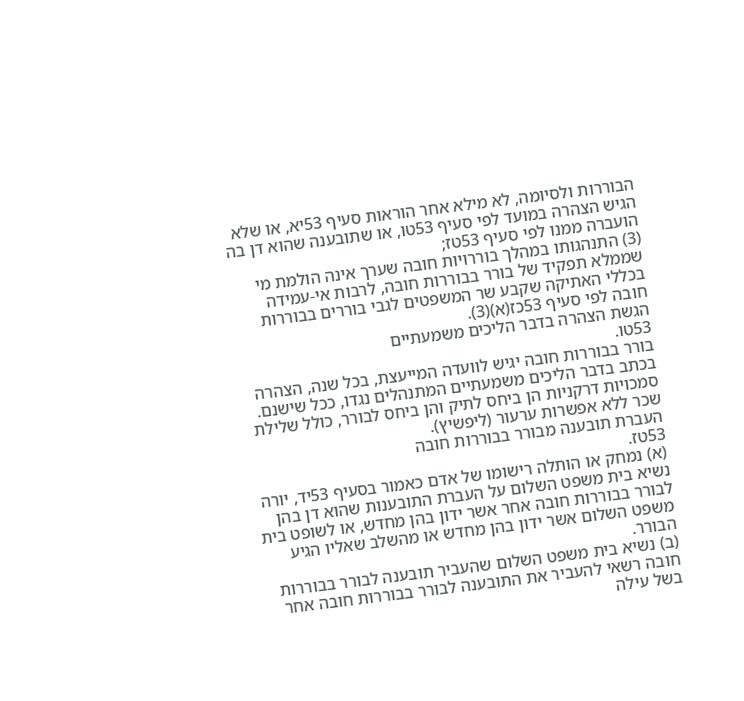הבוררות ולסיומה, לא מילא אחר הוראות סעיף 53יא, או שלא הגיש הצהרה במועד לפי סעיף 53טו, או שתובענה שהוא דן בה הועברה ממנו לפי סעיף 53טז;
(3) התנהגותו במהלך בוררויות חובה שערך אינה הולמת מי שממלא תפקיד של בורר בבוררות חובה, לרבות אי-עמידה בכללי האתיקה שקבע שר המשפטים לגבי בוררים בבוררות חובה לפי סעיף 53כז(א)(3).
הגשת הצהרה בדבר הליכים משמעתיים
53טו.
בורר בבוררות חובה יגיש לוועדה המייעצת, בכל שנה, הצהרה בכתב בדבר הליכים משמעתיים המתנהלים נגדו, ככל שישנם.
סמכויות דרקניות הן ביחס לתיק והן ביחס לבורר, כולל שלילת שכר ללא אפשרות ערעור (ליפשיץ).
העברת תובענה מבורר בבוררות חובה
53טז.
(א) נמחק או הותלה רישומו של אדם כאמור בסעיף 53יד, יורה נשיא בית משפט השלום על העברת התובענות שהוא דן בהן לבורר בבוררות חובה אחר אשר ידון בהן מחדש, או לשופט בית משפט השלום אשר ידון בהן מחדש או מהשלב שאליו הגיע הבורר.
(ב) נשיא בית משפט השלום שהעביר תובענה לבורר בבוררות חובה רשאי להעביר את התובענה לבורר בבוררות חובה אחר בשל עילה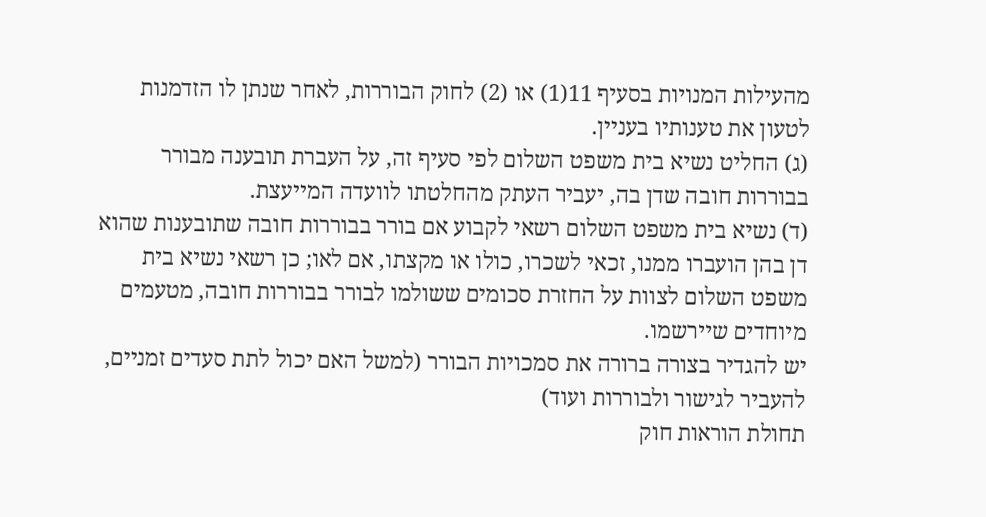מהעילות המנויות בסעיף 11(1) או (2) לחוק הבוררות, לאחר שנתן לו הזדמנות לטעון את טענותיו בעניין.
(ג) החליט נשיא בית משפט השלום לפי סעיף זה, על העברת תובענה מבורר בבוררות חובה שדן בה, יעביר העתק מהחלטתו לוועדה המייעצת.
(ד) נשיא בית משפט השלום רשאי לקבוע אם בורר בבוררות חובה שתובענות שהוא דן בהן הועברו ממנו, זכאי לשכרו, כולו או מקצתו, אם לאו; כן רשאי נשיא בית משפט השלום לצוות על החזרת סכומים ששולמו לבורר בבוררות חובה, מטעמים מיוחדים שיירשמו.
יש להגדיר בצורה ברורה את סמכויות הבורר (למשל האם יכול לתת סעדים זמניים, להעביר לגישור ולבוררות ועוד)
תחולת הוראות חוק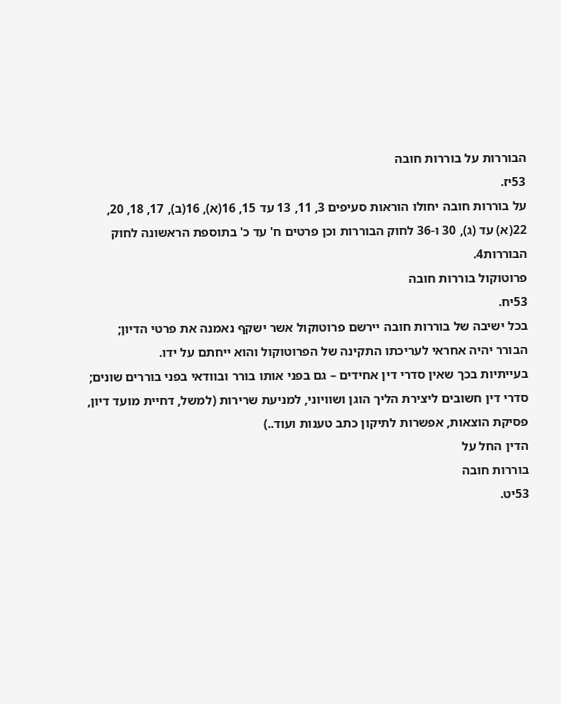הבוררות על בוררות חובה
53יז.
על בוררות חובה יחולו הוראות סעיפים 3, 11, 13 עד 15, 16(א), 16(ב), 17, 18, 20, 22(א) עד (ג), 30 ו-36 לחוק הבוררות וכן פרטים ח' עד כ' בתוספת הראשונה לחוק הבוררות4.
פרוטוקול בוררות חובה
53יח.
בכל ישיבה של בוררות חובה יירשם פרוטוקול אשר ישקף נאמנה את פרטי הדיון; הבורר יהיה אחראי לעריכתו התקינה של הפרוטוקול והוא ייחתם על ידו.
בעייתיות בכך שאין סדרי דין אחידים – גם בפני אותו בורר ובוודאי בפני בוררים שונים; סדרי דין חשובים ליצירת הליך הוגן ושוויוני, למניעת שרירות (למשל, דחיית מועד דיון, פסיקת הוצאות, אפשרות לתיקון כתב טענות ועוד..)
הדין החל על
בוררות חובה
53יט.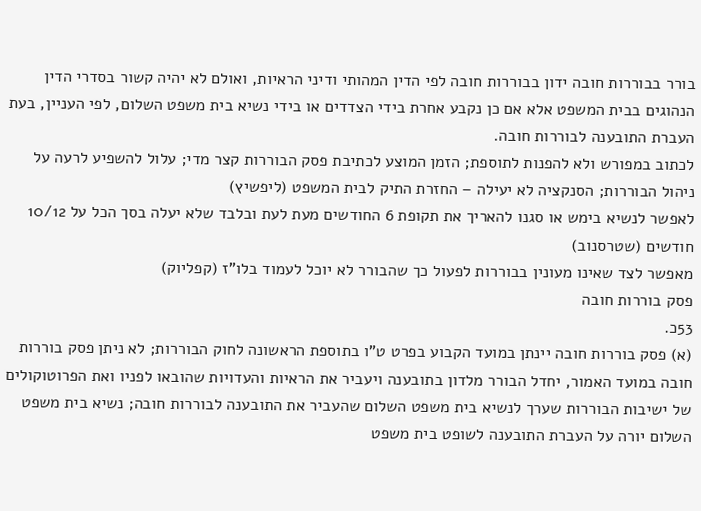בורר בבוררות חובה ידון בבוררות חובה לפי הדין המהותי ודיני הראיות, ואולם לא יהיה קשור בסדרי הדין הנהוגים בבית המשפט אלא אם כן נקבע אחרת בידי הצדדים או בידי נשיא בית משפט השלום, לפי העניין, בעת העברת התובענה לבוררות חובה.
לכתוב במפורש ולא להפנות לתוספת; הזמן המוצע לכתיבת פסק הבוררות קצר מדי; עלול להשפיע לרעה על ניהול הבוררות; הסנקציה לא יעילה – החזרת התיק לבית המשפט (ליפשיץ)
לאפשר לנשיא בימש או סגנו להאריך את תקופת 6 החודשים מעת לעת ובלבד שלא יעלה בסך הכל על 10/12 חודשים (שטרסנוב)
מאפשר לצד שאינו מעונין בבוררות לפעול כך שהבורר לא יוכל לעמוד בלו"ז (קפליוק)
פסק בוררות חובה
53כ.
(א) פסק בוררות חובה יינתן במועד הקבוע בפרט ט"ו בתוספת הראשונה לחוק הבוררות; לא ניתן פסק בוררות חובה במועד האמור, יחדל הבורר מלדון בתובענה ויעביר את הראיות והעדויות שהובאו לפניו ואת הפרוטוקולים של ישיבות הבוררות שערך לנשיא בית משפט השלום שהעביר את התובענה לבוררות חובה; נשיא בית משפט השלום יורה על העברת התובענה לשופט בית משפט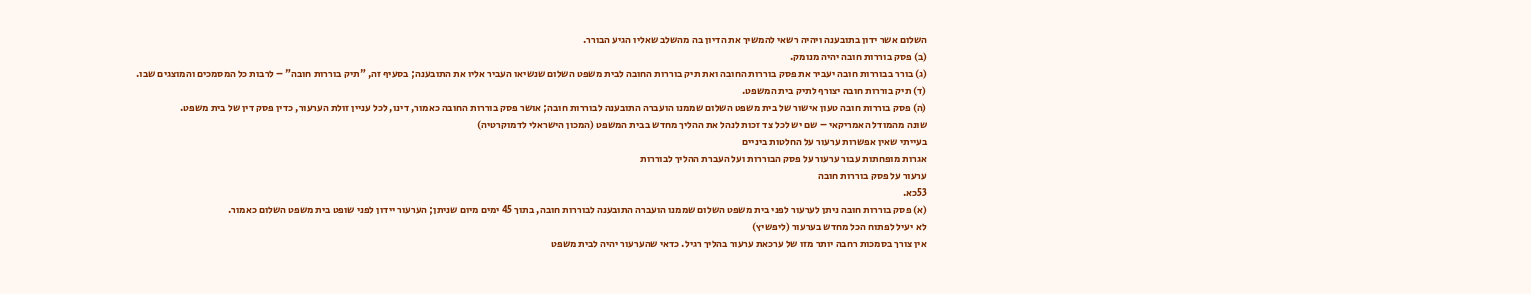השלום אשר ידון בתובענה ויהיה רשאי להמשיך את הדיון בה מהשלב שאליו הגיע הבורר.
(ב) פסק בוררות חובה יהיה מנומק.
(ג) בורר בבוררות חובה יעביר את פסק בוררות החובה ואת תיק בוררות החובה לבית משפט השלום שנשיאו העביר אליו את התובענה; בסעיף זה, "תיק בוררות חובה" – לרבות כל המסמכים והמוצגים שבו.
(ד) תיק בוררות חובה יצורף לתיק בית המשפט.
(ה) פסק בוררות חובה טעון אישור של בית משפט השלום שממנו הועברה התובענה לבוררות חובה; אושר פסק בוררות החובה כאמור, דינו, לכל עניין זולת הערעור, כדין פסק דין של בית משפט.
שונה מהמודל האמריקאי – שם יש לכל צד זכות לנהל את ההליך מחדש בבית המשפט (המכון הישראלי לדמוקרטיה)
בעייתי שאין אפשרות ערעור על החלטות ביניים
אגרות מופחתות עבור ערעור על פסק הבוררות ועל העברת ההליך לבוררות
ערעור על פסק בוררות חובה
53כא.
(א) פסק בוררות חובה ניתן לערעור לפני בית משפט השלום שממנו הועברה התובענה לבוררות חובה, בתוך 45 ימים מיום שניתן; הערעור יידון לפני שופט בית משפט השלום כאמור.
לא יעיל לפתוח הכל מחדש בערעור (ליפשיץ)
אין צורך בסמכות רחבה יותר מזו של ערכאת ערעור בהליך רגיל. כדאי שהערעור יהיה לבית משפט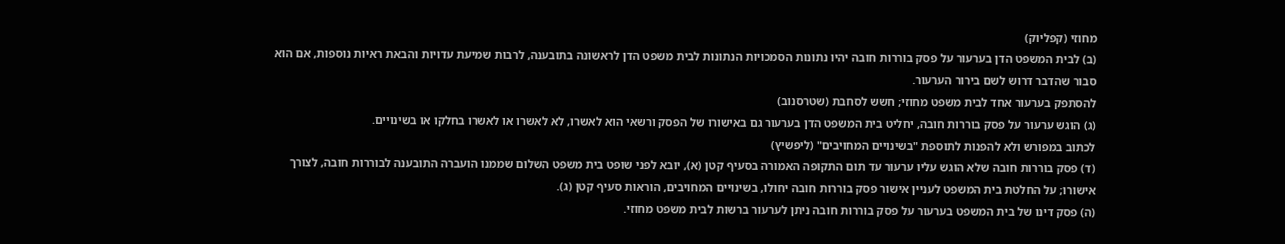מחוזי (קפליוק)
(ב) לבית המשפט הדן בערעור על פסק בוררות חובה יהיו נתונות הסמכויות הנתונות לבית משפט הדן לראשונה בתובענה, לרבות שמיעת עדויות והבאת ראיות נוספות, אם הוא סבור שהדבר דרוש לשם בירור הערעור.
להסתפק בערעור אחד לבית משפט מחוזי; חשש לסחבת (שטרסנוב)
(ג) הוגש ערעור על פסק בוררות חובה, יחליט בית המשפט הדן בערעור גם באישורו של הפסק ורשאי הוא לאשרו, לא לאשרו או לאשרו בחלקו או בשינויים.
לכתוב במפורש ולא להפנות לתוספת "בשינויים המחויבים" (ליפשיץ)
(ד) פסק בוררות חובה שלא הוגש עליו ערעור עד תום התקופה האמורה בסעיף קטן (א), יובא לפני שופט בית משפט השלום שממנו הועברה התובענה לבוררות חובה, לצורך אישורו; על החלטת בית המשפט לעניין אישור פסק בוררות חובה יחולו, בשינויים המחויבים, הוראות סעיף קטן (ג).
(ה) פסק דינו של בית המשפט בערעור על פסק בוררות חובה ניתן לערעור ברשות לבית משפט מחוזי.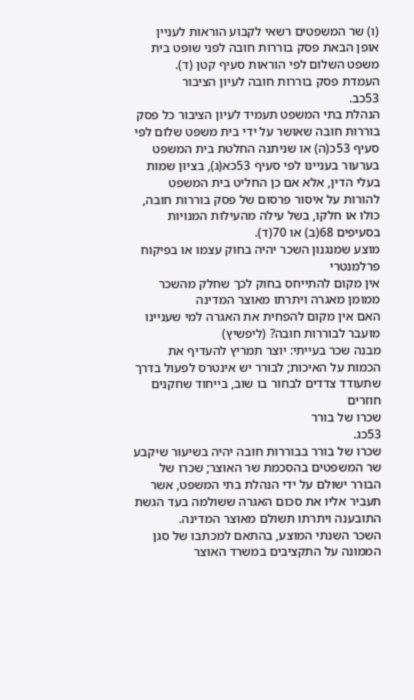(ו) שר המשפטים רשאי לקבוע הוראות לעניין אופן הבאת פסק בוררות חובה לפני שופט בית משפט השלום לפי הוראות סעיף קטן (ד).
העמדת פסק בוררות חובה לעיון הציבור
53כב.
הנהלת בתי המשפט תעמיד לעיון הציבור כל פסק בוררות חובה שאושר על ידי בית משפט שלום לפי סעיף 53כ(ה) או שניתנה החלטת בית המשפט בערעור בעניינו לפי סעיף 53כא(ג), בציון שמות בעלי הדין, אלא אם כן החליט בית המשפט להורות על איסור פרסום של פסק בוררות חובה, כולו או חלקו, בשל עילה מהעילות המנויות בסעיפים 68(ב) או 70(ד).
מוצע שמנגנון השכר יהיה בחוק עצמו או בפיקוח פרלמנטרי
אין מקום להתייחס בחוק לכך שחלק מהשכר ממומן מאגרה ויתרתו מאוצר המדינה
האם אין מקום להפחית את האגרה למי שעניינו מועבר לבוררות חובה? (ליפשיץ)
מבנה שכר בעייתי: יוצר תמריץ להעדיף את הכמות על האיכות; לבורר יש אינטרס לפעול בדרך שתעודד צדדים לבחור בו שוב, בייחוד שחקנים חוזרים
שכרו של בורר
53כג.
שכרו של בורר בבוררות חובה יהיה בשיעור שיקבע שר המשפטים בהסכמת שר האוצר; שכרו של הבורר ישולם על ידי הנהלת בתי המשפט, אשר תעביר אליו את סכום האגרה ששולמה בעד הגשת התובענה ויתרתו תשולם מאוצר המדינה.
השכר השנתי המוצע, בהתאם למכתבו של סגן הממונה על התקציבים במשרד האוצר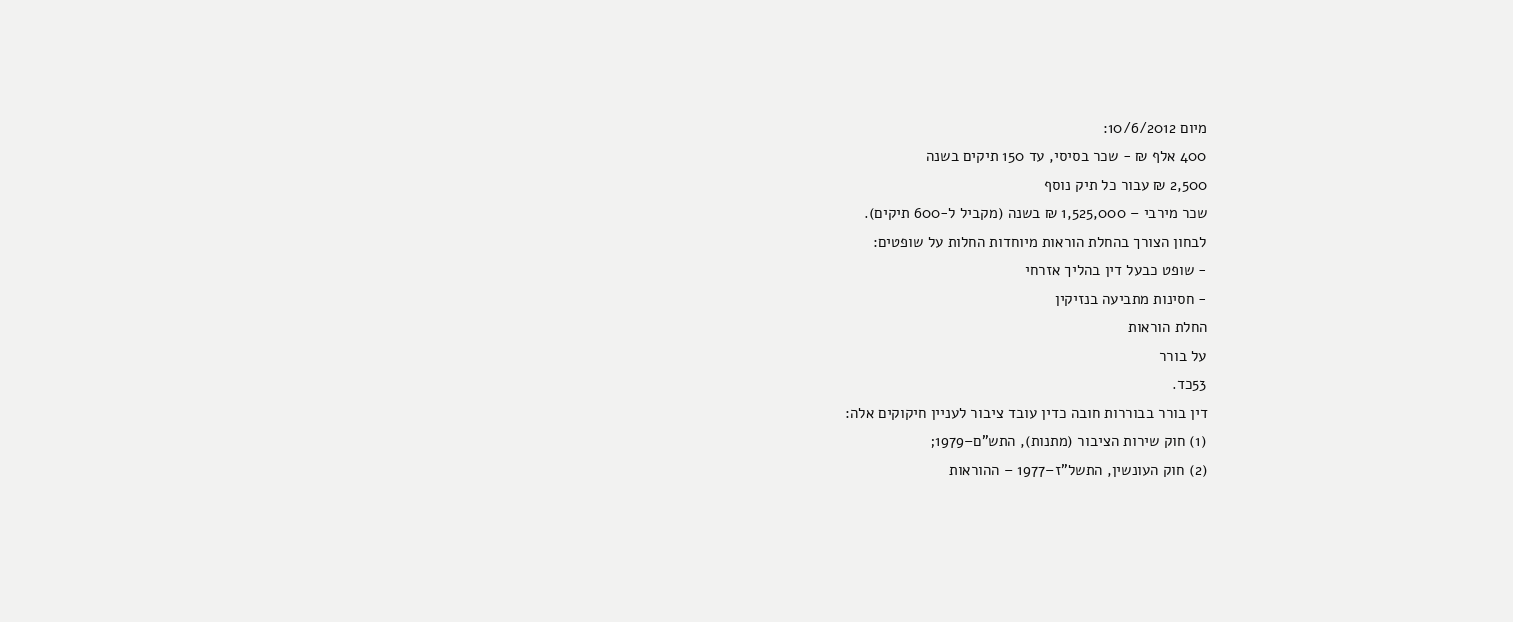מיום 10/6/2012:
400 אלף ₪ - שכר בסיסי, עד 150 תיקים בשנה
2,500 ₪ עבור כל תיק נוסף
שכר מירבי – 1,525,000 ₪ בשנה (מקביל ל-600 תיקים).
לבחון הצורך בהחלת הוראות מיוחדות החלות על שופטים:
- שופט כבעל דין בהליך אזרחי
- חסינות מתביעה בנזיקין
החלת הוראות
על בורר
53כד.
דין בורר בבוררות חובה כדין עובד ציבור לעניין חיקוקים אלה:
(1) חוק שירות הציבור (מתנות), התש"ם–1979;
(2) חוק העונשין, התשל"ז–1977 – ההוראות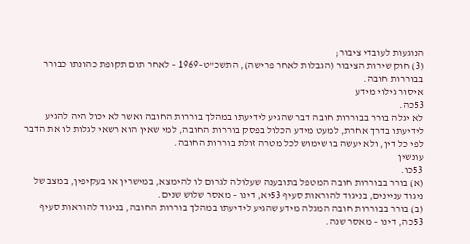הנוגעות לעובדי ציבור;
(3) חוק שירות הציבור (הגבלות לאחר פרישה), התשכ"ט–1969 – לאחר תום תקופת כהונתו כבורר בבוררות חובה.
איסור גילוי מידע
53כה.
לא יגלה בורר בבוררות חובה דבר שהגיע לידיעתו במהלך בוררות החובה ואשר לא יכול היה להגיע לידיעתו בדרך אחרת, למעט מידע הכלול בפסק בוררות החובה, למי שאין הוא רשאי לגלות לו את הדבר לפי כל דין, ולא יעשה בו שימוש לכל מטרה זולת בוררות החובה.
עונשין
53כו.
(א) בורר בבוררות חובה המטפל בתובענה שעלולה לגרום לו להימצא, במישרין או בעקיפין, במצב של ניגוד עניינים, בניגוד להוראות סעיף 53יא, דינו – מאסר שלוש שנים.
(ב) בורר בבוררות חובה המגלה מידע שהגיע לידיעתו במהלך בוררות החובה, בניגוד להוראות סעיף 53כה, דינו – מאסר שנה.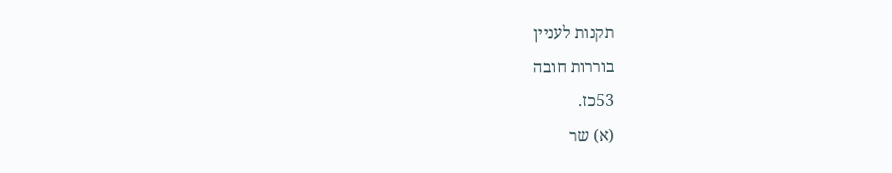תקנות לעניין
בוררות חובה
53כז.
(א) שר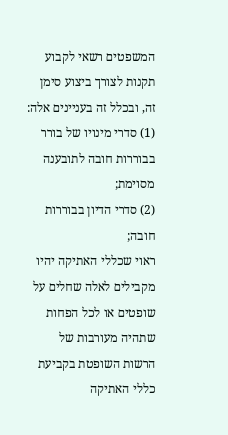המשפטים רשאי לקבוע תקנות לצורך ביצוע סימן זה, ובכלל זה בעניינים אלה:
(1) סדרי מינויו של בורר בבוררות חובה לתובענה מסוימת;
(2) סדרי הדיון בבוררות חובה;
ראוי שכללי האתיקה יהיו מקבילים לאלה שחלים על שופטים או לכל הפחות שתהיה מעורבות של הרשות השופטת בקביעת כללי האתיקה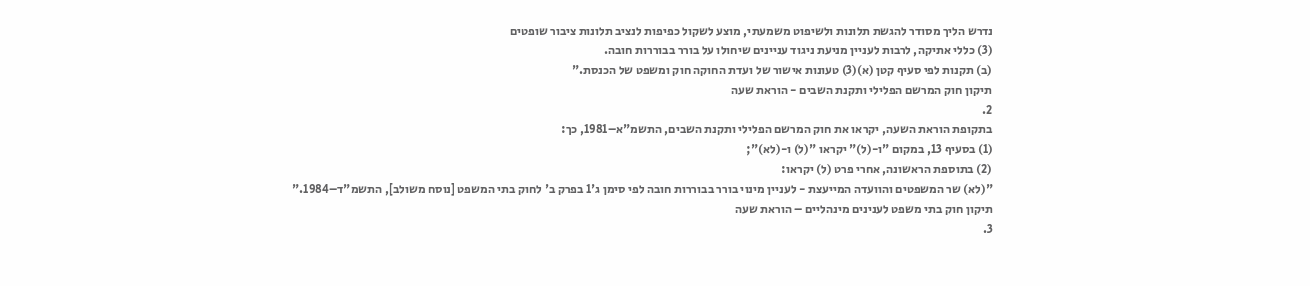נדרש הליך מסודר להגשת תלונות ולשיפוט משמעתי, מוצע לשקול כפיפות לנציב תלונות ציבור שופטים
(3) כללי אתיקה, לרבות לעניין מניעת ניגוד עניינים שיחולו על בורר בבוררות חובה.
(ב) תקנות לפי סעיף קטן (א)(3) טעונות אישור של ועדת החוקה חוק ומשפט של הכנסת."
תיקון חוק המרשם הפלילי ותקנת השבים - הוראת שעה
2.
בתקופת הוראת השעה, יקראו את חוק המרשם הפלילי ותקנת השבים, התשמ"א–1981, כך:
(1) בסעיף 13, במקום "ו-(ל)" יקראו "(ל) ו-(לא)";
(2) בתוספת הראשונה, אחרי פרט (ל) יקראו:
"(לא) שר המשפטים והוועדה המייעצת - לעניין מינוי בורר בבוררות חובה לפי סימן ג'1 בפרק ב' לחוק בתי המשפט [נוסח משולב], התשמ"ד–1984."
תיקון חוק בתי משפט לענינים מינהליים – הוראת שעה
3.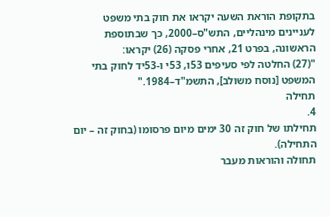בתקופת הוראת השעה יקראו את חוק בתי משפט לעניינים מינהליים, התש"ס–2000, כך שבתוספת הראשונה, בפרט 21, אחרי פסקה (26) יקראו:
"(27) החלטה לפי סעיפים 53ו, 53י ו-53יד לחוק בתי המשפט [נוסח משולב], התשמ"ד–1984."
תחילה
4.
תחילתו של חוק זה 30 ימים מיום פרסומו (בחוק זה – יום התחילה).
תחולה והוראות מעבר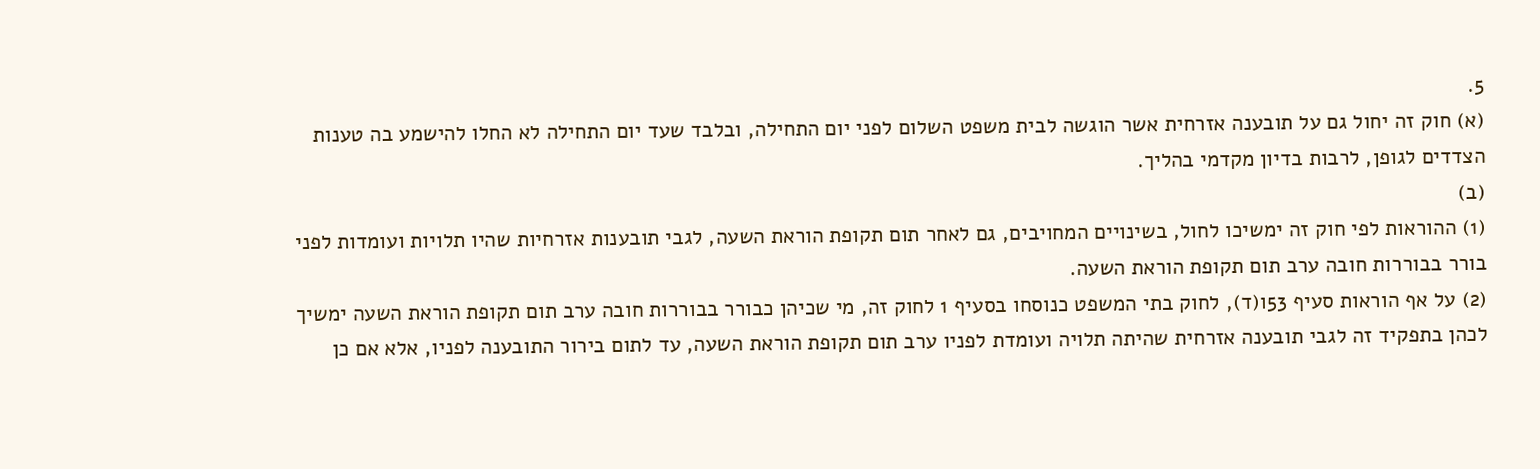5.
(א) חוק זה יחול גם על תובענה אזרחית אשר הוגשה לבית משפט השלום לפני יום התחילה, ובלבד שעד יום התחילה לא החלו להישמע בה טענות הצדדים לגופן, לרבות בדיון מקדמי בהליך.
(ב)
(1) ההוראות לפי חוק זה ימשיכו לחול, בשינויים המחויבים, גם לאחר תום תקופת הוראת השעה, לגבי תובענות אזרחיות שהיו תלויות ועומדות לפני בורר בבוררות חובה ערב תום תקופת הוראת השעה.
(2) על אף הוראות סעיף 53ו(ד), לחוק בתי המשפט כנוסחו בסעיף 1 לחוק זה, מי שכיהן כבורר בבוררות חובה ערב תום תקופת הוראת השעה ימשיך לכהן בתפקיד זה לגבי תובענה אזרחית שהיתה תלויה ועומדת לפניו ערב תום תקופת הוראת השעה, עד לתום בירור התובענה לפניו, אלא אם כן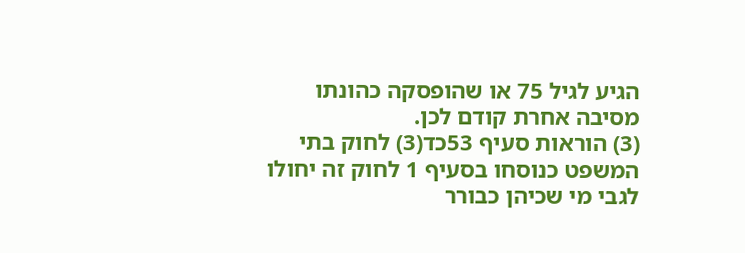הגיע לגיל 75 או שהופסקה כהונתו מסיבה אחרת קודם לכן.
(3) הוראות סעיף 53כד(3) לחוק בתי המשפט כנוסחו בסעיף 1 לחוק זה יחולו לגבי מי שכיהן כבורר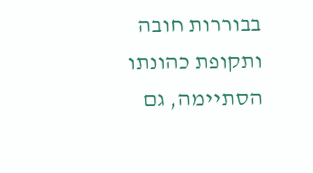בבוררות חובה ותקופת כהונתו הסתיימה, גם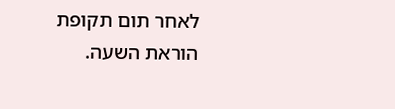לאחר תום תקופת הוראת השעה.